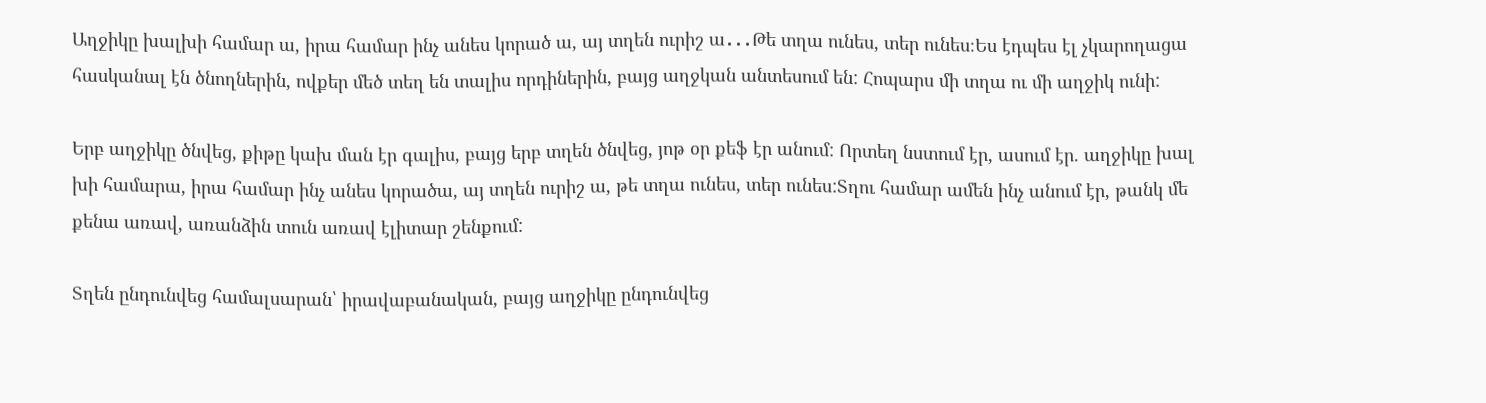Աղջիկը խալխի համար ա, իրա համար ինչ անես կորած ա, այ տղեն ուրիշ ա․․․Թե տղա ունես, տեր ունես։Ես էդպես էլ չկարողացա
հասկանալ էն ծնողներին, ովքեր մեծ տեղ են տալիս որդիներին, բայց աղջկան անտեսում են: Հոպարս մի տղա ու մի աղջիկ ունի:

Երբ աղջիկը ծնվեց, քիթը կախ ման էր գալիս, բայց երբ տղեն ծնվեց, յոթ օր քեֆ էր անում: Որտեղ նստում էր, ասում էր. աղջիկը խալ
խի համարա, իրա համար ինչ անես կորածա, այ տղեն ուրիշ ա, թե տղա ունես, տեր ունես:Տղու համար ամեն ինչ անում էր, թանկ մե
քենա առավ, առանձին տուն առավ էլիտար շենքում:

Տղեն ընդունվեց համալսարան՝ իրավաբանական, բայց աղջիկը ընդունվեց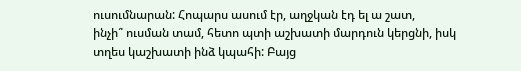ուսումնարան: Հոպարս ասում էր, աղջկան էդ ել ա շատ,
ինչի՞ ուսման տամ, հետո պտի աշխատի մարդուն կերցնի, իսկ տղես կաշխատի ինձ կպահի: Բայց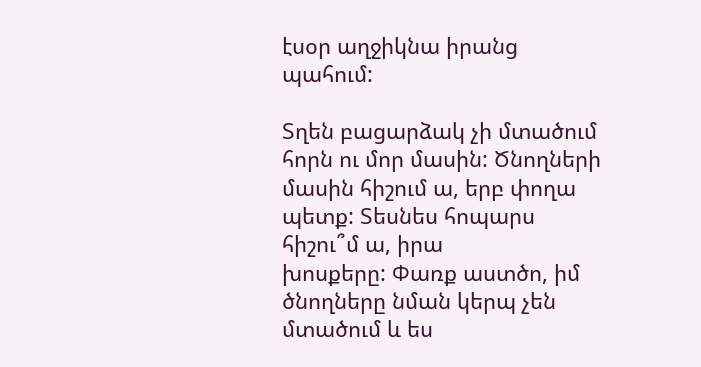էսօր աղջիկնա իրանց պահում:

Տղեն բացարձակ չի մտածում հորն ու մոր մասին: Ծնողների մասին հիշում ա, երբ փողա պետք: Տեսնես հոպարս հիշու՞մ ա, իրա
խոսքերը: Փառք աստծո, իմ ծնողները նման կերպ չեն մտածում և ես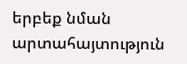երբեք նման արտահայտություն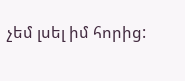չեմ լսել իմ հորից: